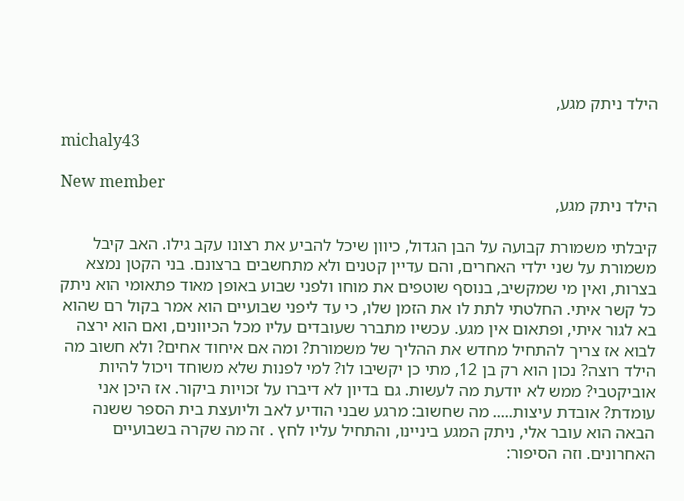הילד ניתק מגע,

michaly43

New member
הילד ניתק מגע,

קיבלתי משמורת קבועה על הבן הגדול, כיוון שיכל להביע את רצונו עקב גילו. האב קיבל משמורת על שני ילדי האחרים, והם עדיין קטנים ולא מתחשבים ברצונם. בני הקטן נמצא בצרות, ואין מי שמקשיב, בנוסף שוטפים את מוחו ולפני שבוע באופן מאוד פתאומי הוא ניתק כל קשר איתי. החלטתי לתת לו את הזמן שלו, כי עד ליפני שבועיים הוא אמר בקול רם שהוא בא לגור איתי, ופתאום אין מגע. עכשיו מתברר שעובדים עליו מכל הכיוונים, ואם הוא ירצה לבוא אז צריך להתחיל מחדש את ההליך של משמורת? ומה אם איחוד אחים? ולא חשוב מה הילד רוצה? נכון הוא רק בן 12, מתי כן יקשיבו לו? למי לפנות שלא משוחד ויכול להיות אוביקטבי? ממש לא יודעת מה לעשות. גם בדיון לא דיברו על זכויות ביקור. אז היכן אני עומדת? אובדת עיצות..... מה שחשוב: מרגע שבני הודיע לאב וליועצת בית הספר ששנה הבאה הוא עובר אלי, ניתק המגע ביניינו, והתחיל עליו לחץ . זה מה שקרה בשבועיים האחרונים. וזה הסיפור: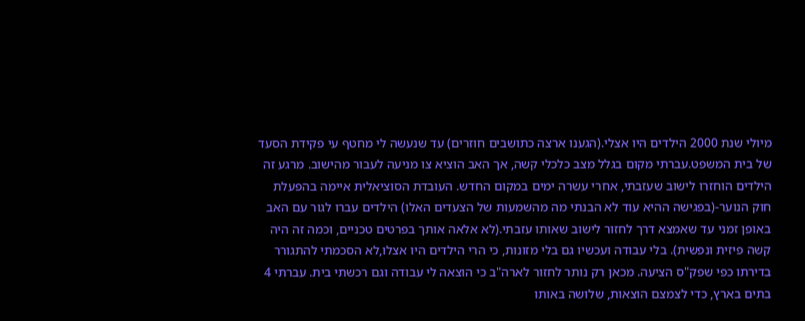מיולי שנת 2000 הילדים היו אצלי.(הגענו ארצה כתושבים חוזרים) עד שנעשה לי מחטף עי פקידת הסעד של בית המשפט.עברתי מקום בגלל מצב כלכלי קשה, אך האב הוציא צו מניעה לעבור מהישוב. מרגע זה הילדים הוחזרו לישוב שעזבתי, אחרי עשרה ימים במקום החדש. העובדת הסוציאלית איימה בהפעלת חוק הנוער-(בפגישה ההיא עוד לא הבנתי מה מהשמעות של הצעדים האלו) הילדים עברו לגור עם האב באופן זמני עד שאמצא דרך לחזור לישוב שאותו עזבתי.(לא אלאה אותך בפרטים טכניים, וכמה זה היה קשה פיזית ונפשית). בלי עבודה ועכשיו גם בלי מזונות, כי הרי הילדים היו אצלו,לא הסכמתי להתגורר בדירתו כפי שפק"ס הציעה. מכאן רק נותר לחזור לארה"ב כי הוצאה לי עבודה וגם רכשתי בית. עברתי 4 בתים בארץ, כדי לצמצם הוצאות, שלושה באותו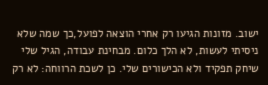ישוב. מזונות הגיעו רק אחרי הוצאה לפועל,כך שמה שלא ניסיתי לעשות, לא הלך כלום. מבחינת עבודה, הגיל שלי שיחק תפקיד ולא הכישורים שלי. כן לשכת הרווחה: לא רק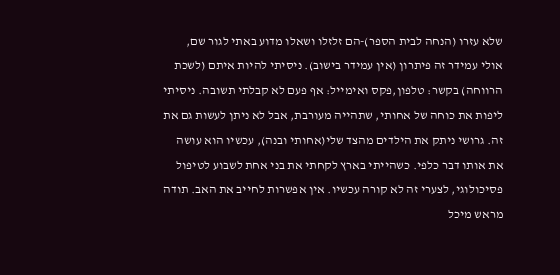שלא עזרו (הנחה לבית הספר)-הם זלזלו ושאלו מדוע באתי לגור שם, אולי עמידר זה פיתרון (אין עמידר בישוב). ניסיתי להיות איתם (לשכת הרווחה) בקשר: טלפון,פקס ואימייל: אף פעם לא קבלתי תשובה. ניסיתי ליפות את כוחה של אחותי, שתהייה מעורבת, אבל לא ניתן לעשות גם את זה. גרושי ניתק את הילדים מהצד שלי(אחותי ובנה), עכשיו הוא עושה את אותו דבר כלפי. כשהייתי בארץ לקחתי את בני אחת לשבוע לטיפול פסיכולוגי, לצערי זה לא קורה עכשיו. אין אפשרות לחייב את האב. תודה מראש מיכל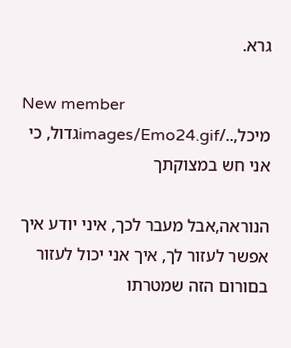גרא.

New member
מיכל,../images/Emo24.gifגדול, כי אני חש במצוקתך

הנוראה,אבל מעבר לכך, איני יודע איך אפשר לעזור לך, איך אני יכול לעזור בםורום הזה שמטרתו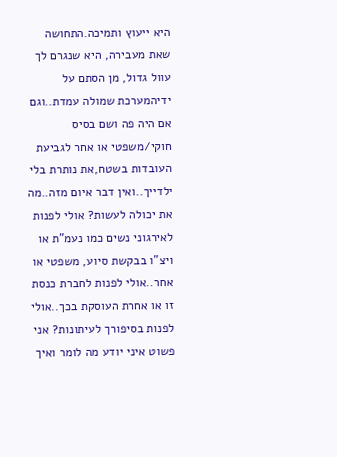היא ייעוץ ותמיכה.התחושה שאת מעבירה, היא שנגרם לך עוול גדול, מן הסתם על ידיהמערכת שמולה עמדת..וגם אם היה פה ושם בסיס חוקי/משפטי או אחר לגביעת העובדות בשטח,את נותרת בלי ילדייך..ואין דבר איום מזה..מה את יכולה לעשות? אולי לפנות לאירגוני נשים כמו נעמ"ת או ויצ"ו בבקשת סיוע, משפטי או אחר..אולי לפנות לחברת כנסת זו או אחרת העוסקת בכך..אולי לפנות בסיפורך לעיתונות? אני פשוט איני יודע מה לומר ואיך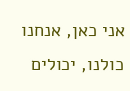אני כאן, אנחנו כולנו, יכולים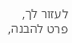לעזור לך, פרט להבנה,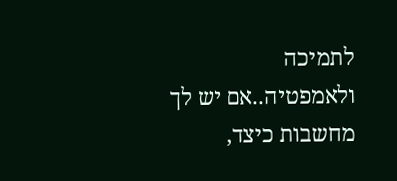לתמיכה ולאמפטיה..אם יש לך מחשבות כיצד,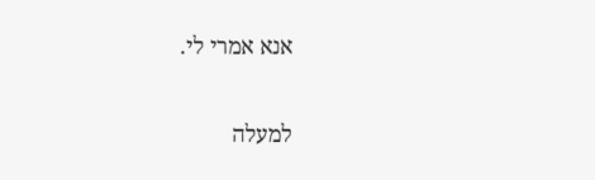אנא אמרי לי.

למעלה